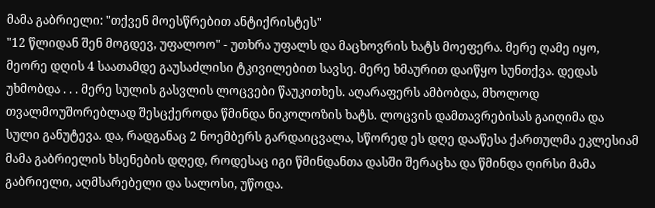მამა გაბრიელი: "თქვენ მოესწრებით ანტიქრისტეს"
"12 წლიდან შენ მოგდევ, უფალოო" - უთხრა უფალს და მაცხოვრის ხატს მოეფერა. მერე ღამე იყო, მეორე დღის 4 საათამდე გაუსაძლისი ტკივილებით სავსე. მერე ხმაურით დაიწყო სუნთქვა. დედას უხმობდა . . . მერე სულის გასვლის ლოცვები წაუკითხეს. აღარაფერს ამბობდა, მხოლოდ თვალმოუშორებლად შესცქეროდა წმინდა ნიკოლოზის ხატს. ლოცვის დამთავრებისას გაიღიმა და სული განუტევა. და, რადგანაც 2 ნოემბერს გარდაიცვალა, სწორედ ეს დღე დააწესა ქართულმა ეკლესიამ მამა გაბრიელის ხსენების დღედ, როდესაც იგი წმინდანთა დასში შერაცხა და წმინდა ღირსი მამა გაბრიელი, აღმსარებელი და სალოსი, უწოდა.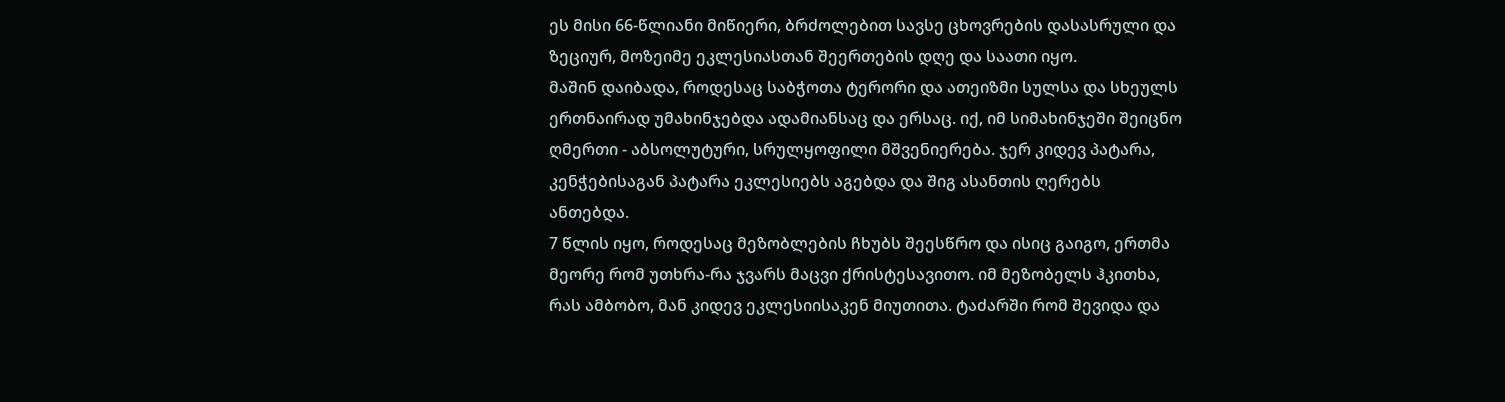ეს მისი 66-წლიანი მიწიერი, ბრძოლებით სავსე ცხოვრების დასასრული და ზეციურ, მოზეიმე ეკლესიასთან შეერთების დღე და საათი იყო.
მაშინ დაიბადა, როდესაც საბჭოთა ტერორი და ათეიზმი სულსა და სხეულს ერთნაირად უმახინჯებდა ადამიანსაც და ერსაც. იქ, იმ სიმახინჯეში შეიცნო ღმერთი - აბსოლუტური, სრულყოფილი მშვენიერება. ჯერ კიდევ პატარა, კენჭებისაგან პატარა ეკლესიებს აგებდა და შიგ ასანთის ღერებს ანთებდა.
7 წლის იყო, როდესაც მეზობლების ჩხუბს შეესწრო და ისიც გაიგო, ერთმა მეორე რომ უთხრა-რა ჯვარს მაცვი ქრისტესავითო. იმ მეზობელს ჰკითხა, რას ამბობო, მან კიდევ ეკლესიისაკენ მიუთითა. ტაძარში რომ შევიდა და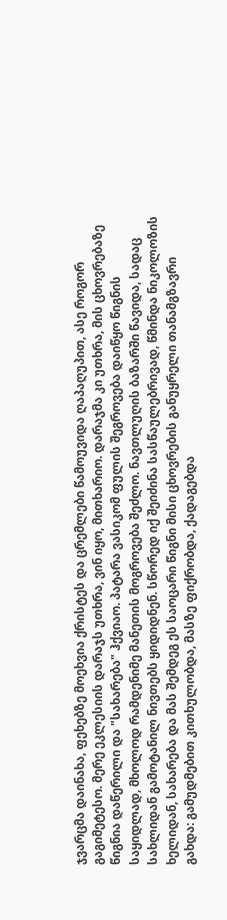ჯვარცმა დაინახა, ფეხებზე მოეხვია ქრისტეს და ცრემლები წამოუვიდა ღაპაღუპით, ასე როგორ გაგიმეტესო. მერე ეკლესიის დარაჯს უთხრა, ვინ იყო, მითხარიო. დარაჯმა კი უთხრა, მის ცხოვრებაზე წიგნია დაწერილი და "სახარება" ჰქვიაო. პატარა ვასიკომ ფულის შეგროვება დაიწყო წიგნის საყიდლად, მხოლოდ რამდენიმე მანეთის მოგროვება შეძლო. ნავთლუღის ბაზარში წავიდა, სადაც სახლიდან გამოტანილ ნივთებს ყიდიდნენ. სწორედ იქ შეიძინა სასწაულებრივად, წმინდა ნიკოლოზის ხელიდან, სახარება და მას შემდეგ ეს საოცარი წიგნი მისი ცხოვრების განუყრელი თანამგზავრი გახდა: გამუდმებით კითხულობდა, მასზე ფიქრობდა, ქადაგებდა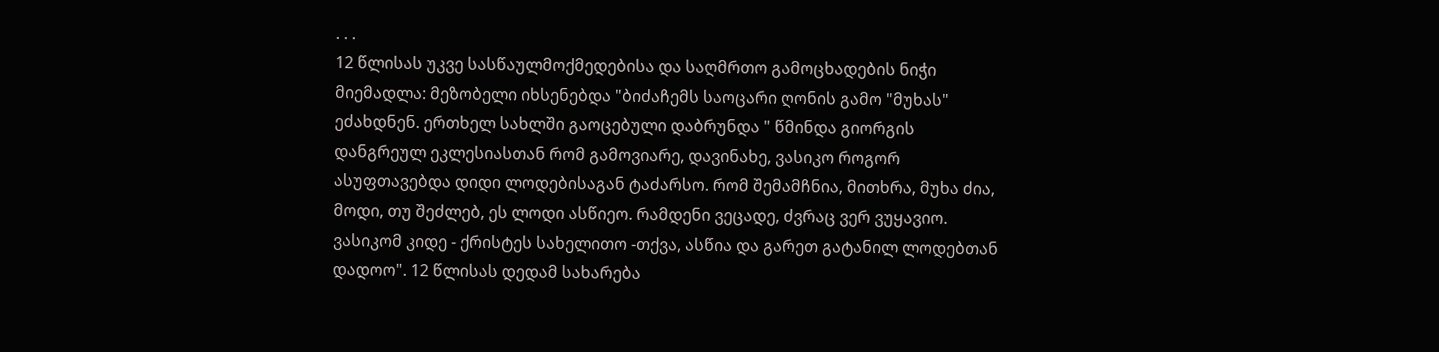. . .
12 წლისას უკვე სასწაულმოქმედებისა და საღმრთო გამოცხადების ნიჭი მიემადლა: მეზობელი იხსენებდა "ბიძაჩემს საოცარი ღონის გამო "მუხას" ეძახდნენ. ერთხელ სახლში გაოცებული დაბრუნდა " წმინდა გიორგის დანგრეულ ეკლესიასთან რომ გამოვიარე, დავინახე, ვასიკო როგორ ასუფთავებდა დიდი ლოდებისაგან ტაძარსო. რომ შემამჩნია, მითხრა, მუხა ძია, მოდი, თუ შეძლებ, ეს ლოდი ასწიეო. რამდენი ვეცადე, ძვრაც ვერ ვუყავიო. ვასიკომ კიდე - ქრისტეს სახელითო -თქვა, ასწია და გარეთ გატანილ ლოდებთან დადოო". 12 წლისას დედამ სახარება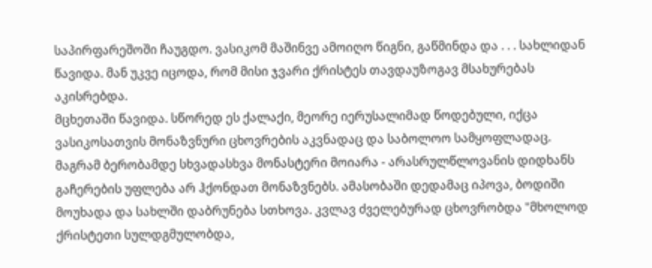საპირფარეშოში ჩაუგდო. ვასიკომ მაშინვე ამოიღო წიგნი, გაწმინდა და . . . სახლიდან წავიდა. მან უკვე იცოდა, რომ მისი ჯვარი ქრისტეს თავდაუზოგავ მსახურებას აკისრებდა.
მცხეთაში წავიდა. სწორედ ეს ქალაქი, მეორე იერუსალიმად წოდებული, იქცა ვასიკოსათვის მონაზვნური ცხოვრების აკვნადაც და საბოლოო სამყოფლადაც. მაგრამ ბერობამდე სხვადასხვა მონასტერი მოიარა - არასრულწლოვანის დიდხანს გაჩერების უფლება არ ჰქონდათ მონაზვნებს. ამასობაში დედამაც იპოვა, ბოდიში მოუხადა და სახლში დაბრუნება სთხოვა. კვლავ ძველებურად ცხოვრობდა "მხოლოდ ქრისტეთი სულდგმულობდა,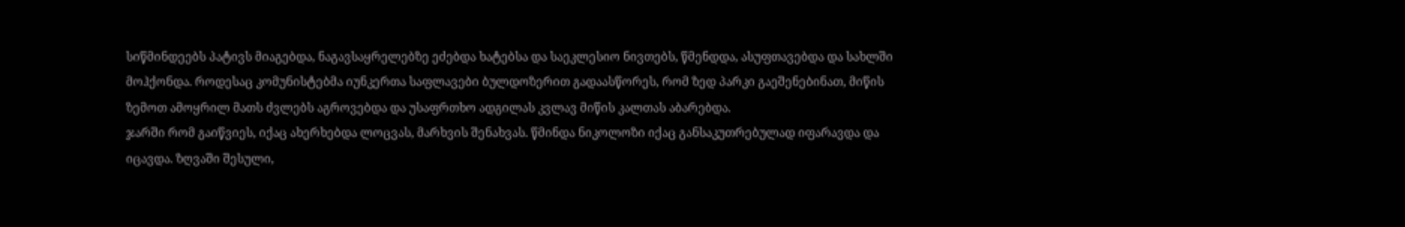სიწმინდეებს პატივს მიაგებდა, ნაგავსაყრელებზე ეძებდა ხატებსა და საეკლესიო ნივთებს, წმენდდა, ასუფთავებდა და სახლში მოჰქონდა. როდესაც კომუნისტებმა იუნკერთა საფლავები ბულდოზერით გადაასწორეს, რომ ზედ პარკი გაეშენებინათ, მიწის ზემოთ ამოყრილ მათს ძვლებს აგროვებდა და უსაფრთხო ადგილას კვლავ მიწის კალთას აბარებდა.
ჯარში რომ გაიწვიეს, იქაც ახერხებდა ლოცვას, მარხვის შენახვას. წმინდა ნიკოლოზი იქაც განსაკუთრებულად იფარავდა და იცავდა. ზღვაში შესული,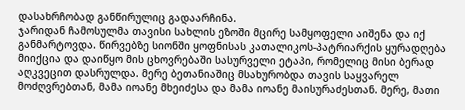დასახრჩობად განწირულიც გადაარჩინა.
ჯარიდან ჩამოსულმა თავისი სახლის ეზოში მცირე სამყოფელი აიშენა და იქ განმარტოვდა. წირვებზე სიონში ყოფნისას კათალიკოს-პატრიარქის ყურადღება მიიქცია და დაიწყო მის ცხოვრებაში სასურველი ეტაპი, რომელიც მისი ბერად აღკვეცით დასრულდა. მერე ბეთანიაშიც მსახურობდა თავის საყვარელ მოძღვრებთან, მამა იოანე მხეიძესა და მამა იოანე მაისურაძესთან. მერე, მათი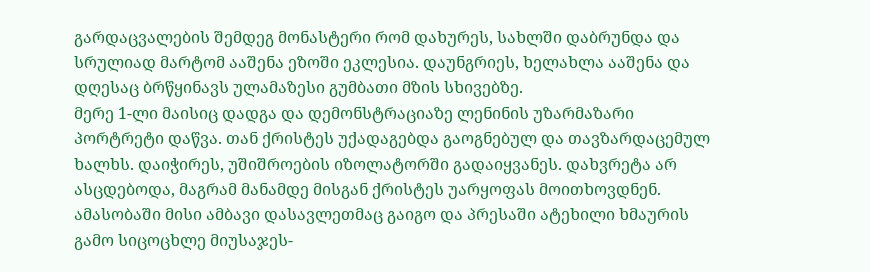გარდაცვალების შემდეგ მონასტერი რომ დახურეს, სახლში დაბრუნდა და სრულიად მარტომ ააშენა ეზოში ეკლესია. დაუნგრიეს, ხელახლა ააშენა და დღესაც ბრწყინავს ულამაზესი გუმბათი მზის სხივებზე.
მერე 1-ლი მაისიც დადგა და დემონსტრაციაზე ლენინის უზარმაზარი პორტრეტი დაწვა. თან ქრისტეს უქადაგებდა გაოგნებულ და თავზარდაცემულ ხალხს. დაიჭირეს, უშიშროების იზოლატორში გადაიყვანეს. დახვრეტა არ ასცდებოდა, მაგრამ მანამდე მისგან ქრისტეს უარყოფას მოითხოვდნენ. ამასობაში მისი ამბავი დასავლეთმაც გაიგო და პრესაში ატეხილი ხმაურის გამო სიცოცხლე მიუსაჯეს-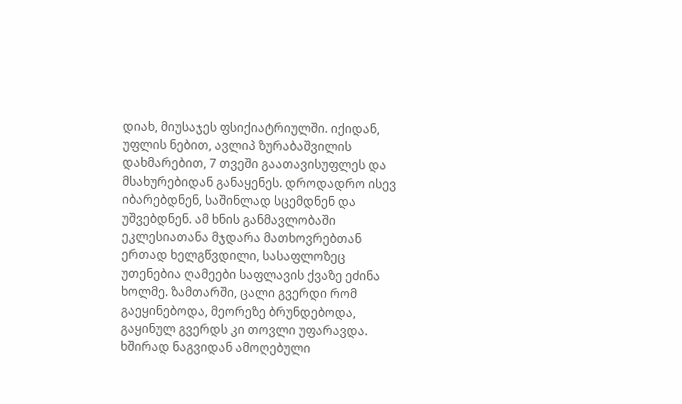დიახ, მიუსაჯეს ფსიქიატრიულში. იქიდან, უფლის ნებით, ავლიპ ზურაბაშვილის დახმარებით, 7 თვეში გაათავისუფლეს და მსახურებიდან განაყენეს. დროდადრო ისევ იბარებდნენ, საშინლად სცემდნენ და უშვებდნენ. ამ ხნის განმავლობაში ეკლესიათანა მჯდარა მათხოვრებთან ერთად ხელგწვდილი, სასაფლოზეც უთენებია ღამეები საფლავის ქვაზე ეძინა ხოლმე. ზამთარში, ცალი გვერდი რომ გაეყინებოდა, მეორეზე ბრუნდებოდა, გაყინულ გვერდს კი თოვლი უფარავდა. ხშირად ნაგვიდან ამოღებული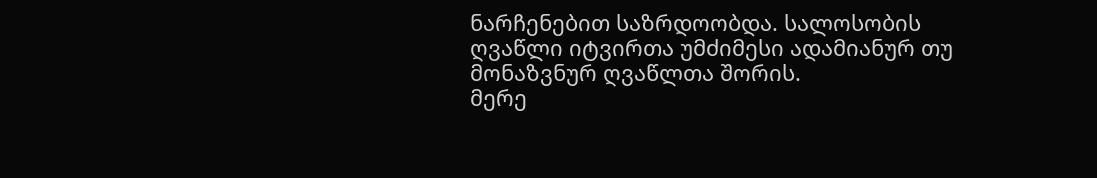ნარჩენებით საზრდოობდა. სალოსობის ღვაწლი იტვირთა უმძიმესი ადამიანურ თუ მონაზვნურ ღვაწლთა შორის.
მერე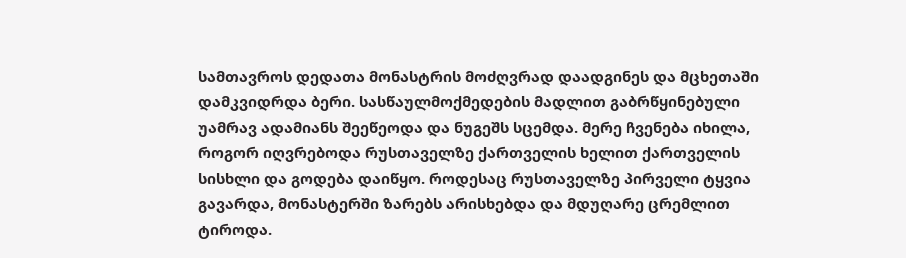სამთავროს დედათა მონასტრის მოძღვრად დაადგინეს და მცხეთაში დამკვიდრდა ბერი. სასწაულმოქმედების მადლით გაბრწყინებული უამრავ ადამიანს შეეწეოდა და ნუგეშს სცემდა. მერე ჩვენება იხილა, როგორ იღვრებოდა რუსთაველზე ქართველის ხელით ქართველის სისხლი და გოდება დაიწყო. როდესაც რუსთაველზე პირველი ტყვია გავარდა, მონასტერში ზარებს არისხებდა და მდუღარე ცრემლით ტიროდა.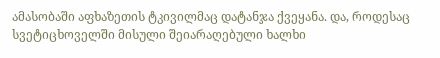ამასობაში აფხაზეთის ტკივილმაც დატანჯა ქვეყანა. და, როდესაც სვეტიცხოველში მისული შეიარაღებული ხალხი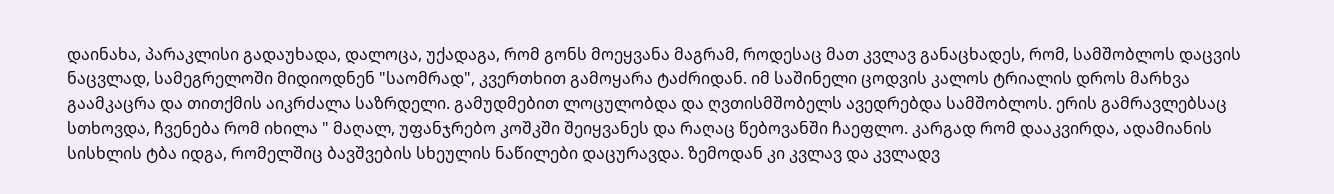დაინახა, პარაკლისი გადაუხადა, დალოცა, უქადაგა, რომ გონს მოეყვანა მაგრამ, როდესაც მათ კვლავ განაცხადეს, რომ, სამშობლოს დაცვის ნაცვლად, სამეგრელოში მიდიოდნენ "საომრად", კვერთხით გამოყარა ტაძრიდან. იმ საშინელი ცოდვის კალოს ტრიალის დროს მარხვა გაამკაცრა და თითქმის აიკრძალა საზრდელი. გამუდმებით ლოცულობდა და ღვთისმშობელს ავედრებდა სამშობლოს. ერის გამრავლებსაც სთხოვდა, ჩვენება რომ იხილა " მაღალ, უფანჯრებო კოშკში შეიყვანეს და რაღაც წებოვანში ჩაეფლო. კარგად რომ დააკვირდა, ადამიანის სისხლის ტბა იდგა, რომელშიც ბავშვების სხეულის ნაწილები დაცურავდა. ზემოდან კი კვლავ და კვლადვ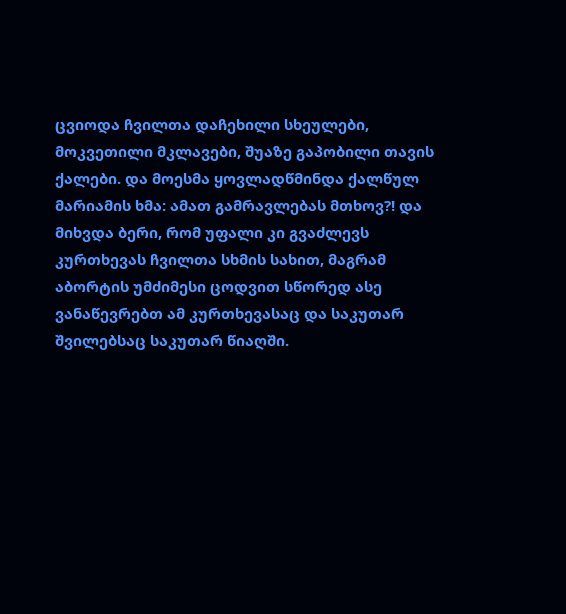ცვიოდა ჩვილთა დაჩეხილი სხეულები, მოკვეთილი მკლავები, შუაზე გაპობილი თავის ქალები. და მოესმა ყოვლადწმინდა ქალწულ მარიამის ხმა: ამათ გამრავლებას მთხოვ?! და მიხვდა ბერი, რომ უფალი კი გვაძლევს კურთხევას ჩვილთა სხმის სახით, მაგრამ აბორტის უმძიმესი ცოდვით სწორედ ასე ვანაწევრებთ ამ კურთხევასაც და საკუთარ შვილებსაც საკუთარ წიაღში.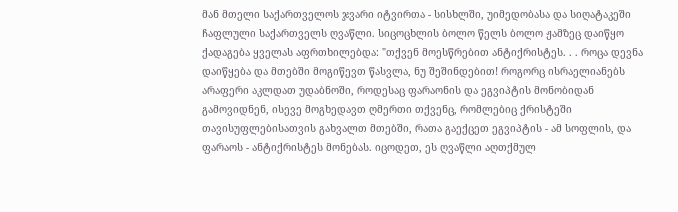მან მთელი საქართველოს ჯვარი იტვირთა - სისხლში, უიმედობასა და სიღატაკეში ჩაფლული საქართველს ღვაწლი. სიცოცხლის ბოლო წელს ბოლო ჟამზეც დაიწყო ქადაგება ყველას აფრთხილებდა: "თქვენ მოესწრებით ანტიქრისტეს. . . როცა დევნა დაიწყება და მთებში მოგიწევთ წასვლა, ნუ შეშინდებით! როგორც ისრაელიანებს არაფერი აკლდათ უდაბნოში, როდესაც ფარაონის და ეგვიპტის მონობიდან გამოვიდნენ, ისევე მოგხედავთ ღმერთი თქვენც, რომლებიც ქრისტეში თავისუფლებისათვის გახვალთ მთებში, რათა გაექცეთ ეგვიპტის - ამ სოფლის, და ფარაოს - ანტიქრისტეს მონებას. იცოდეთ, ეს ღვაწლი აღთქმულ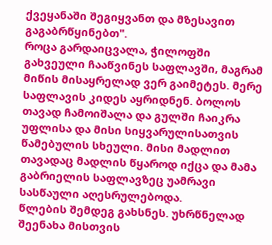ქვეყანაში შეგიყვანთ და მზესავით გაგაბრწყინებთ".
როცა გარდაიცვალა, ჭილოფში გახვეული ჩააწვინეს საფლავში, მაგრამ მიწის მისაყრელად ვერ გაიმეტეს. მერე საფლავის კიდეს აყრიდნენ. ბოლოს თავად ჩამოიშალა და გულში ჩაიკრა უფლისა და მისი სიყვარულისათვის წამებულის სხეული. მისი მადლით თავადაც მადლის წყაროდ იქცა და მამა გაბრიელის საფლავზეც უამრავი სასწაული აღესრულებოდა.
წლების შემდეგ გახსნეს. უხრწნელად შეენახა მისთვის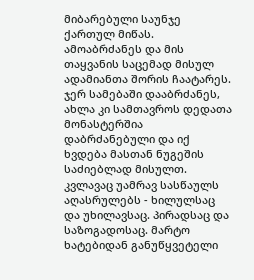მიბარებული საუნჯე ქართულ მიწას. ამოაბრძანეს და მის თაყვანის საცემად მისულ ადამიანთა შორის ჩაატარეს. ჯერ სამებაში დააბრძანეს, ახლა კი სამთავროს დედათა მონასტერშია დაბრძანებული და იქ ხვდება მასთან ნუგეშის საძიებლად მისულთ. კვლავაც უამრავ სასწაულს აღასრულებს - ხილულსაც და უხილავსაც. პირადსაც და საზოგადოსაც. მარტო ხატებიდან განუწყვეტელი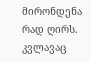მირონდენა რად ღირს. კვლავაც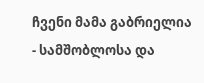ჩვენი მამა გაბრიელია - სამშობლოსა და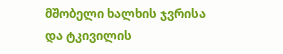მშობელი ხალხის ჯვრისა და ტკივილის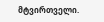მტვირთველი.